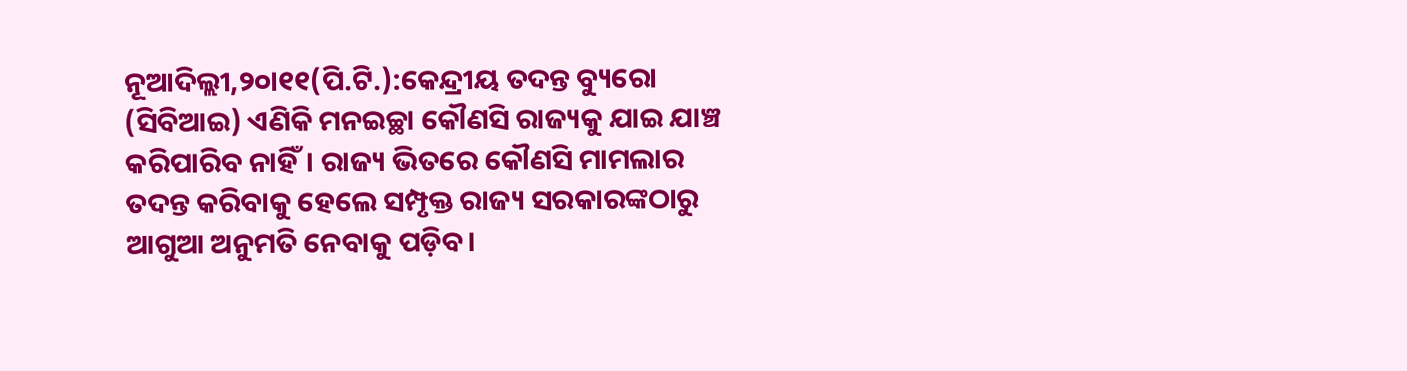ନୂଆଦିଲ୍ଲୀ,୨୦ା୧୧(ପି.ଟି.):କେନ୍ଦ୍ରୀୟ ତଦନ୍ତ ବ୍ୟୁରୋ (ସିବିଆଇ) ଏଣିକି ମନଇଚ୍ଛା କୌଣସି ରାଜ୍ୟକୁ ଯାଇ ଯାଞ୍ଚ କରିପାରିବ ନାହିଁ। ରାଜ୍ୟ ଭିତରେ କୌଣସି ମାମଲାର ତଦନ୍ତ କରିବାକୁ ହେଲେ ସମ୍ପୃକ୍ତ ରାଜ୍ୟ ସରକାରଙ୍କଠାରୁ ଆଗୁଆ ଅନୁମତି ନେବାକୁ ପଡ଼ିବ।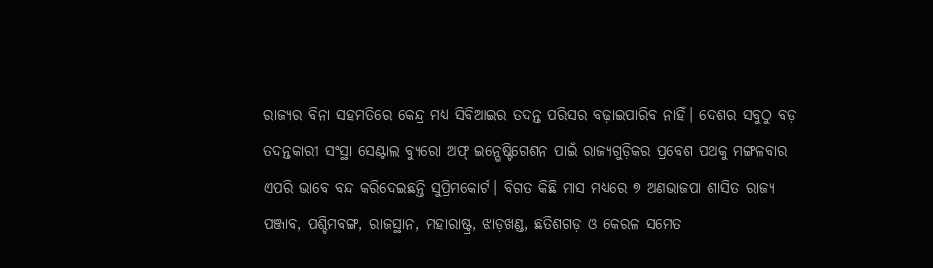ରାଜ୍ୟର ବିନା ସହମତିରେ କେନ୍ଦ୍ର ମଧ୍ୟ ସିବିଆଇର ତଦନ୍ତ ପରିସର ବଢ଼ାଇପାରିବ ନାହିଁ। ଦେଶର ସବୁଠୁ ବଡ଼ ତଦନ୍ତକାରୀ ସଂସ୍ଥା ସେଣ୍ଟାଲ ବ୍ୟୁରୋ ଅଫ୍ ଇନ୍ଭେଷ୍ଟିଗେଶନ ପାଇଁ ରାଜ୍ୟଗୁଡ଼ିକର ପ୍ରବେଶ ପଥକୁ ମଙ୍ଗଳବାର ଏପରି ଭାବେ ବନ୍ଦ କରିଦେଇଛନ୍ତି ସୁପ୍ରିମକୋର୍ଟ। ବିଗତ କିଛି ମାସ ମଧ୍ୟରେ ୭ ଅଣଭାଜପା ଶାସିତ ରାଜ୍ୟ ପଞ୍ଜାବ, ପଶ୍ଚିମବଙ୍ଗ, ରାଜସ୍ଥାନ, ମହାରାଷ୍ଟ୍ର, ଝାଡ଼ଖଣ୍ଡ, ଛତିଶଗଡ଼ ଓ କେରଳ ସମେତ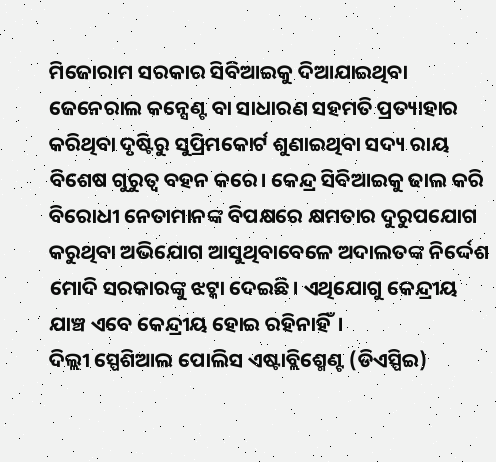ମିଜୋରାମ ସରକାର ସିବିଆଇକୁ ଦିଆଯାଇଥିବା ଜେନେରାଲ କନ୍ସେଣ୍ଟ ବା ସାଧାରଣ ସହମତି ପ୍ରତ୍ୟାହାର କରିଥିବା ଦୃଷ୍ଟିରୁ ସୁପ୍ରିମକୋର୍ଟ ଶୁଣାଇଥିବା ସଦ୍ୟ ରାୟ ବିଶେଷ ଗୁରୁତ୍ୱ ବହନ କରେ। କେନ୍ଦ୍ର ସିବିଆଇକୁ ଢାଲ କରି ବିରୋଧୀ ନେତାମାନଙ୍କ ବିପକ୍ଷରେ କ୍ଷମତାର ଦୁରୁପଯୋଗ କରୁଥିବା ଅଭିଯୋଗ ଆସୁଥିବାବେଳେ ଅଦାଲତଙ୍କ ନିର୍ଦ୍ଦେଶ ମୋଦି ସରକାରଙ୍କୁ ଝଟ୍କା ଦେଇଛି। ଏଥିଯୋଗୁ କେନ୍ଦ୍ରୀୟ ଯାଞ୍ଚ ଏବେ କେନ୍ଦ୍ରୀୟ ହୋଇ ରହିନାହିଁ।
ଦିଲ୍ଲୀ ସ୍ପେଶିଆଲ ପୋଲିସ ଏଷ୍ଟାବ୍ଲିଶ୍ମେଣ୍ଟ (ଡିଏସ୍ପିଇ)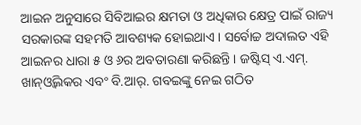ଆଇନ ଅନୁସାରେ ସିବିଆଇର କ୍ଷମତା ଓ ଅଧିକାର କ୍ଷେତ୍ର ପାଇଁ ରାଜ୍ୟ ସରକାରଙ୍କ ସହମତି ଆବଶ୍ୟକ ହୋଇଥାଏ। ସର୍ବୋଚ୍ଚ ଅଦାଲତ ଏହି ଆଇନର ଧାରା ୫ ଓ ୬ର ଅବତାରଣା କରିଛନ୍ତି। ଜଷ୍ଟିସ୍ ଏ.ଏମ୍. ଖାନ୍ଓ୍ବିଲକର ଏବଂ ବି.ଆର୍. ଗବଇଙ୍କୁ ନେଇ ଗଠିତ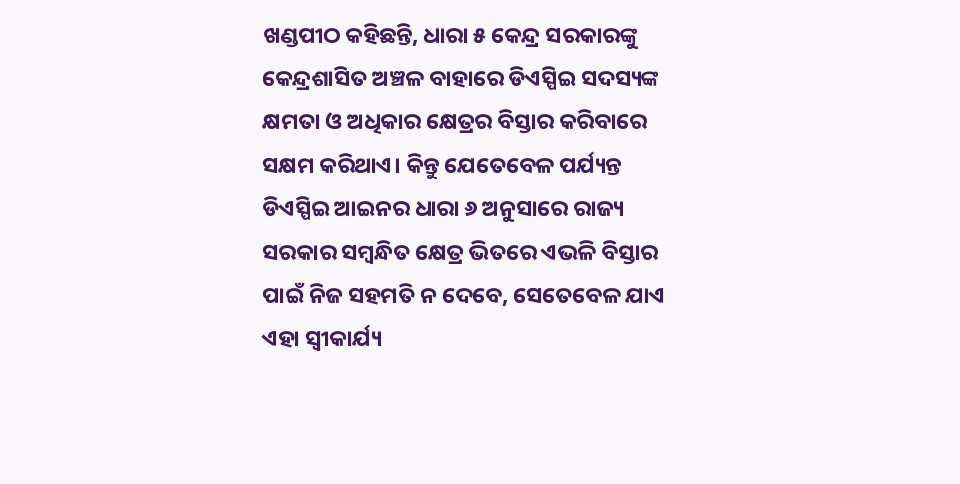ଖଣ୍ଡପୀଠ କହିଛନ୍ତି, ଧାରା ୫ କେନ୍ଦ୍ର ସରକାରଙ୍କୁ କେନ୍ଦ୍ରଶାସିତ ଅଞ୍ଚଳ ବାହାରେ ଡିଏସ୍ପିଇ ସଦସ୍ୟଙ୍କ କ୍ଷମତା ଓ ଅଧିକାର କ୍ଷେତ୍ରର ବିସ୍ତାର କରିବାରେ ସକ୍ଷମ କରିଥାଏ। କିନ୍ତୁ ଯେତେବେଳ ପର୍ଯ୍ୟନ୍ତ ଡିଏସ୍ପିଇ ଆଇନର ଧାରା ୬ ଅନୁସାରେ ରାଜ୍ୟ ସରକାର ସମ୍ବନ୍ଧିତ କ୍ଷେତ୍ର ଭିତରେ ଏଭଳି ବିସ୍ତାର ପାଇଁ ନିଜ ସହମତି ନ ଦେବେ, ସେତେବେଳ ଯାଏ ଏହା ସ୍ବୀକାର୍ଯ୍ୟ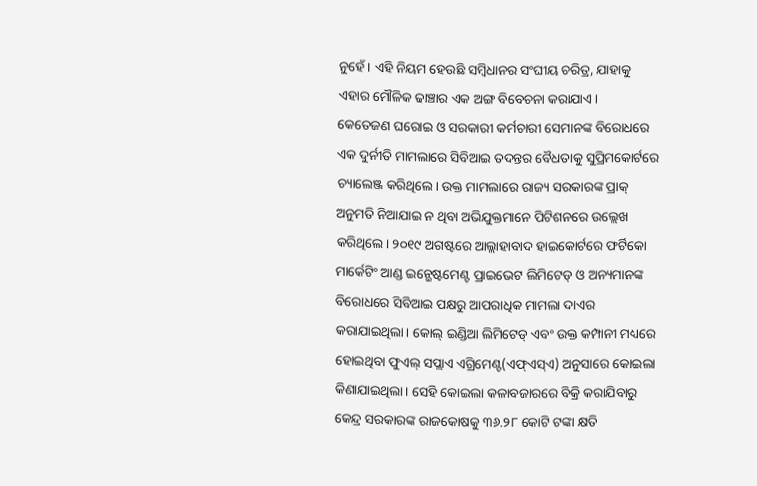ନୁହେଁ। ଏହି ନିୟମ ହେଉଛି ସମ୍ବିଧାନର ସଂଘୀୟ ଚରିତ୍ର, ଯାହାକୁ ଏହାର ମୌଳିକ ଢାଞ୍ଚାର ଏକ ଅଙ୍ଗ ବିବେଚନା କରାଯାଏ।
କେତେଜଣ ଘରୋଇ ଓ ସରକାରୀ କର୍ମଚାରୀ ସେମାନଙ୍କ ବିରୋଧରେ ଏକ ଦୁର୍ନୀତି ମାମଲାରେ ସିବିଆଇ ତଦନ୍ତର ବୈଧତାକୁ ସୁପ୍ରିମକୋର୍ଟରେ ଚ୍ୟାଲେଞ୍ଜ କରିଥିଲେ। ଉକ୍ତ ମାମଲାରେ ରାଜ୍ୟ ସରକାରଙ୍କ ପ୍ରାକ୍ ଅନୁମତି ନିଆଯାଇ ନ ଥିବା ଅଭିଯୁକ୍ତମାନେ ପିଟିଶନରେ ଉଲ୍ଲେଖ କରିଥିଲେ। ୨୦୧୯ ଅଗଷ୍ଟରେ ଆଲ୍ଲାହାବାଦ ହାଇକୋର୍ଟରେ ଫର୍ଟିକୋ ମାର୍କେଟିଂ ଆଣ୍ଡ ଇନ୍ଭେଷ୍ଟମେଣ୍ଟ ପ୍ରାଇଭେଟ ଲିମିଟେଡ୍ ଓ ଅନ୍ୟମାନଙ୍କ ବିରୋଧରେ ସିବିଆଇ ପକ୍ଷରୁ ଆପରାଧିକ ମାମଲା ଦାଏର କରାଯାଇଥିଲା। କୋଲ୍ ଇଣ୍ଡିଆ ଲିମିଟେଡ୍ ଏବଂ ଉକ୍ତ କମ୍ପାନୀ ମଧ୍ୟରେ ହୋଇଥିବା ଫୁଏଲ୍ ସପ୍ଲାଏ ଏଗ୍ରିମେଣ୍ଟ(ଏଫ୍ଏସ୍ଏ) ଅନୁସାରେ କୋଇଲା କିଣାଯାଇଥିଲା। ସେହି କୋଇଲା କଳାବଜାରରେ ବିକ୍ରି କରାଯିବାରୁ କେନ୍ଦ୍ର ସରକାରଙ୍କ ରାଜକୋଷକୁ ୩୬.୨୮ କୋଟି ଟଙ୍କା କ୍ଷତି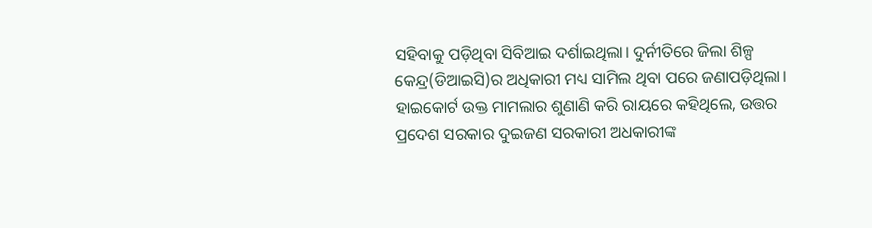ସହିବାକୁ ପଡ଼ିଥିବା ସିବିଆଇ ଦର୍ଶାଇଥିଲା। ଦୁର୍ନୀତିରେ ଜିଲା ଶିଳ୍ପ କେନ୍ଦ୍ର(ଡିଆଇସି)ର ଅଧିକାରୀ ମଧ୍ୟ ସାମିଲ ଥିବା ପରେ ଜଣାପଡ଼ିଥିଲା।
ହାଇକୋର୍ଟ ଉକ୍ତ ମାମଲାର ଶୁଣାଣି କରି ରାୟରେ କହିଥିଲେ, ଉତ୍ତର ପ୍ରଦେଶ ସରକାର ଦୁଇଜଣ ସରକାରୀ ଅଧକାରୀଙ୍କ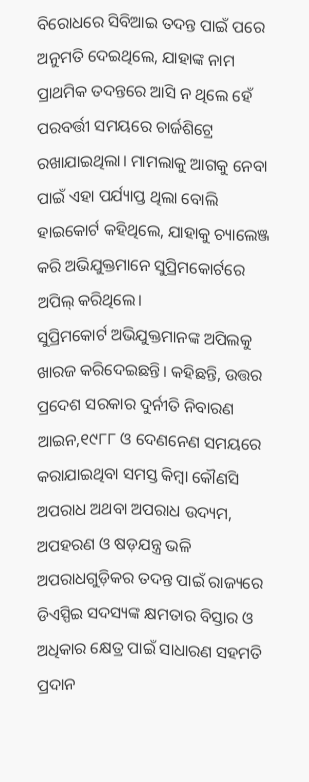ବିରୋଧରେ ସିବିଆଇ ତଦନ୍ତ ପାଇଁ ପରେ ଅନୁମତି ଦେଇଥିଲେ, ଯାହାଙ୍କ ନାମ ପ୍ରାଥମିକ ତଦନ୍ତରେ ଆସି ନ ଥିଲେ ହେଁ ପରବର୍ତ୍ତୀ ସମୟରେ ଚାର୍ଜଶିଟ୍ରେ ରଖାଯାଇଥିଲା। ମାମଲାକୁ ଆଗକୁ ନେବା ପାଇଁ ଏହା ପର୍ଯ୍ୟାପ୍ତ ଥିଲା ବୋଲି ହାଇକୋର୍ଟ କହିଥିଲେ, ଯାହାକୁ ଚ୍ୟାଲେଞ୍ଜ କରି ଅଭିଯୁକ୍ତମାନେ ସୁପ୍ରିମକୋର୍ଟରେ ଅପିଲ୍ କରିଥିଲେ।
ସୁପ୍ରିମକୋର୍ଟ ଅଭିଯୁକ୍ତମାନଙ୍କ ଅପିଲକୁ ଖାରଜ କରିଦେଇଛନ୍ତି। କହିଛନ୍ତି, ଉତ୍ତର ପ୍ରଦେଶ ସରକାର ଦୁର୍ନୀତି ନିବାରଣ ଆଇନ,୧୯୮୮ ଓ ଦେଣନେଣ ସମୟରେ କରାଯାଇଥିବା ସମସ୍ତ କିମ୍ବା କୌଣସି ଅପରାଧ ଅଥବା ଅପରାଧ ଉଦ୍ୟମ, ଅପହରଣ ଓ ଷଡ଼ଯନ୍ତ୍ର ଭଳି ଅପରାଧଗୁଡ଼ିକର ତଦନ୍ତ ପାଇଁ ରାଜ୍ୟରେ ଡିଏସ୍ପିଇ ସଦସ୍ୟଙ୍କ କ୍ଷମତାର ବିସ୍ତାର ଓ ଅଧିକାର କ୍ଷେତ୍ର ପାଇଁ ସାଧାରଣ ସହମତି ପ୍ରଦାନ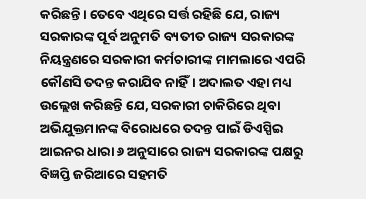କରିଛନ୍ତି। ତେବେ ଏଥିରେ ସର୍ତ୍ତ ରହିଛି ଯେ, ରାଜ୍ୟ ସରକାରଙ୍କ ପୂର୍ବ ଅନୁମତି ବ୍ୟତୀତ ରାଜ୍ୟ ସରକାରଙ୍କ ନିୟନ୍ତ୍ରଣରେ ସରକାରୀ କର୍ମଚାରୀଙ୍କ ମାମଲାରେ ଏପରି କୌଣସି ତଦନ୍ତ କରାଯିବ ନାହିଁ। ଅଦାଲତ ଏହା ମଧ୍ୟ ଉଲ୍ଲେଖ କରିଛନ୍ତି ଯେ, ସରକାରୀ ଚାକିରିରେ ଥିବା ଅଭିଯୁକ୍ତମାନଙ୍କ ବିରୋଧରେ ତଦନ୍ତ ପାଇଁ ଡିଏସ୍ପିଇ ଆଇନର ଧାରା ୬ ଅନୁସାରେ ରାଜ୍ୟ ସରକାରଙ୍କ ପକ୍ଷରୁ ବିଜ୍ଞପ୍ତି ଜରିଆରେ ସହମତି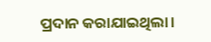ପ୍ରଦାନ କରାଯାଇଥିଲା।